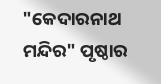"କେଦାରନାଥ ମନ୍ଦିର" ପୃଷ୍ଠାର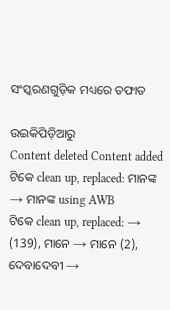ସଂସ୍କରଣ‌ଗୁଡ଼ିକ ମଧ୍ୟରେ ତଫାତ

ଉଇକିପିଡ଼ିଆ‌ରୁ
Content deleted Content added
ଟିକେ clean up, replaced: ମାନଙ୍କ → ମାନଙ୍କ using AWB
ଟିକେ clean up, replaced: → (139), ମାନେ → ମାନେ (2), ଦେବାଦେବୀ →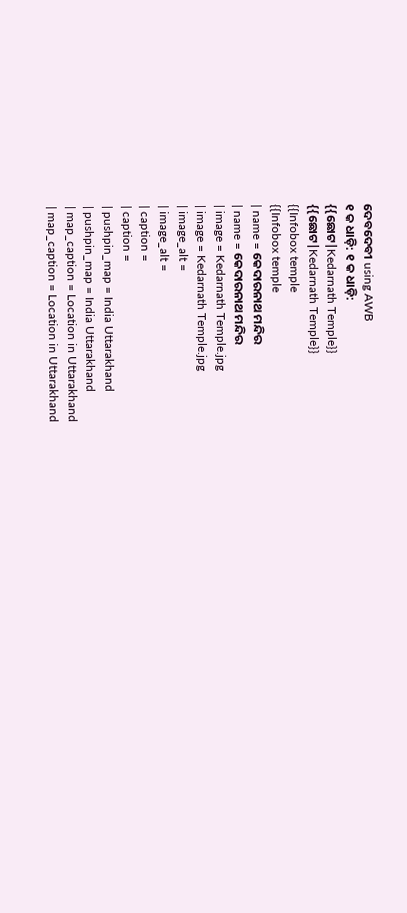ଦେବଦେବୀ using AWB
୧ କ ଧାଡ଼ି: ୧ କ ଧାଡ଼ି:
{{ଛୋଟ|Kedarnath Temple}}
{{ଛୋଟ|Kedarnath Temple}}
{{Infobox temple
{{Infobox temple
| name = କେଦାରନାଥ ମନ୍ଦିର
| name = କେଦାରନାଥ ମନ୍ଦିର
| image = Kedarnath Temple.jpg
| image = Kedarnath Temple.jpg
| image_alt =
| image_alt =
| caption =
| caption =
| pushpin_map = India Uttarakhand
| pushpin_map = India Uttarakhand
| map_caption = Location in Uttarakhand
| map_caption = Location in Uttarakhand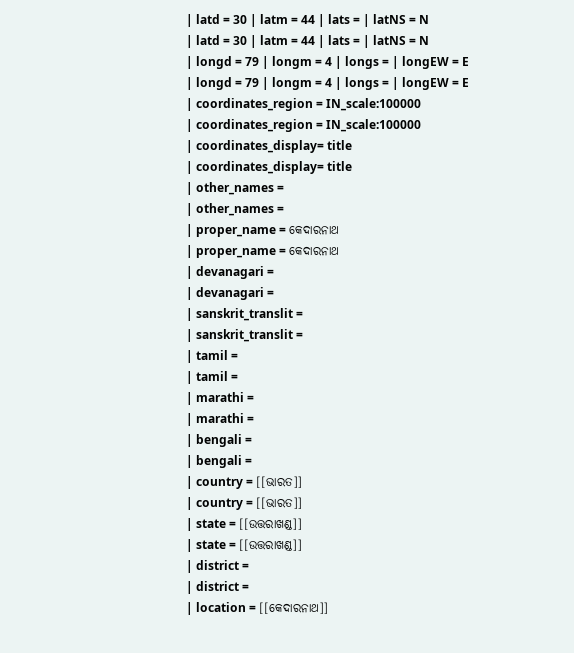| latd = 30 | latm = 44 | lats = | latNS = N
| latd = 30 | latm = 44 | lats = | latNS = N
| longd = 79 | longm = 4 | longs = | longEW = E
| longd = 79 | longm = 4 | longs = | longEW = E
| coordinates_region = IN_scale:100000
| coordinates_region = IN_scale:100000
| coordinates_display= title
| coordinates_display= title
| other_names =
| other_names =
| proper_name = କେଦାରନାଥ
| proper_name = କେଦାରନାଥ
| devanagari =
| devanagari =
| sanskrit_translit =
| sanskrit_translit =
| tamil =
| tamil =
| marathi =
| marathi =
| bengali =
| bengali =
| country = [[ଭାରତ]]
| country = [[ଭାରତ]]
| state = [[ଉତ୍ତରାଖଣ୍ଡ]]
| state = [[ଉତ୍ତରାଖଣ୍ଡ]]
| district =
| district =
| location = [[କେଦାରନାଥ]]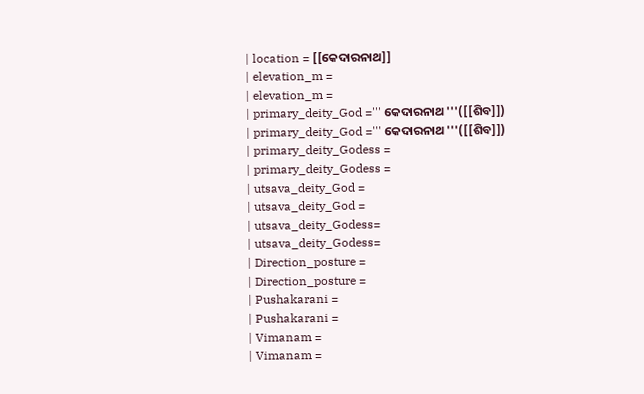| location = [[କେଦାରନାଥ]]
| elevation_m =
| elevation_m =
| primary_deity_God =''' କେଦାରନାଥ '''([[ଶିବ]])
| primary_deity_God =''' କେଦାରନାଥ '''([[ଶିବ]])
| primary_deity_Godess =
| primary_deity_Godess =
| utsava_deity_God =
| utsava_deity_God =
| utsava_deity_Godess=
| utsava_deity_Godess=
| Direction_posture =
| Direction_posture =
| Pushakarani =
| Pushakarani =
| Vimanam =
| Vimanam =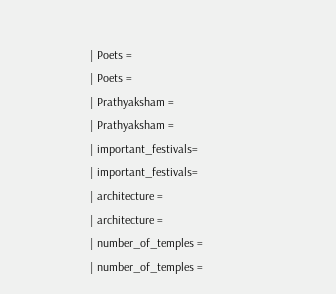| Poets =
| Poets =
| Prathyaksham =
| Prathyaksham =
| important_festivals=
| important_festivals=
| architecture =
| architecture =
| number_of_temples =
| number_of_temples =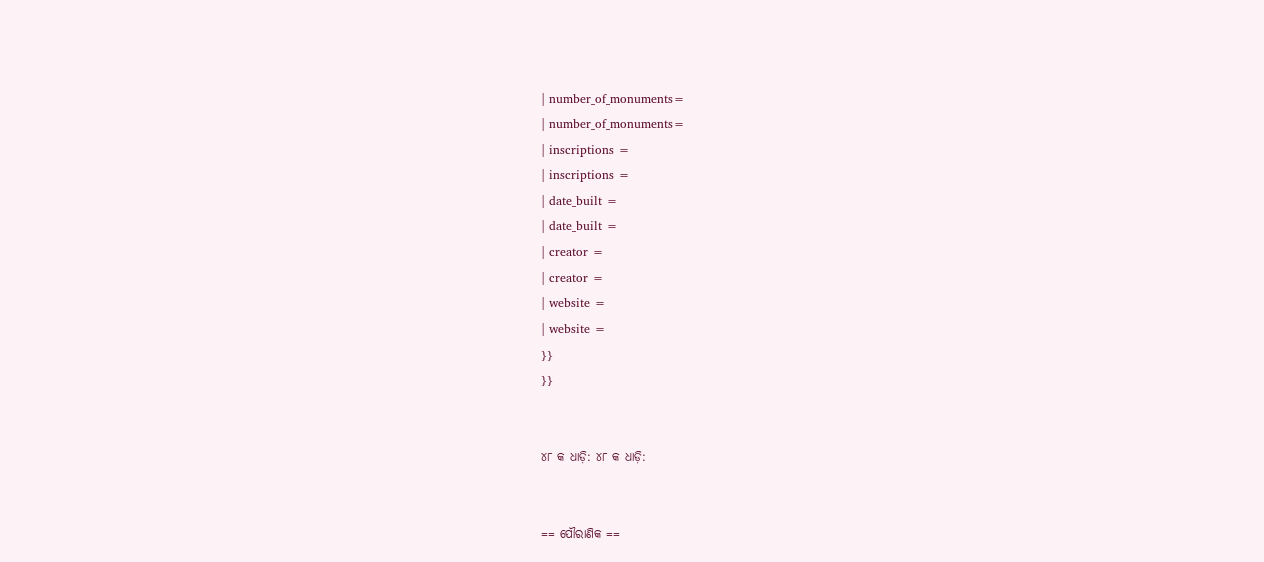| number_of_monuments=
| number_of_monuments=
| inscriptions =
| inscriptions =
| date_built =
| date_built =
| creator =
| creator =
| website =
| website =
}}
}}


୪୮ କ ଧାଡ଼ି: ୪୮ କ ଧାଡ଼ି:


== ପୌରାଣିକ ==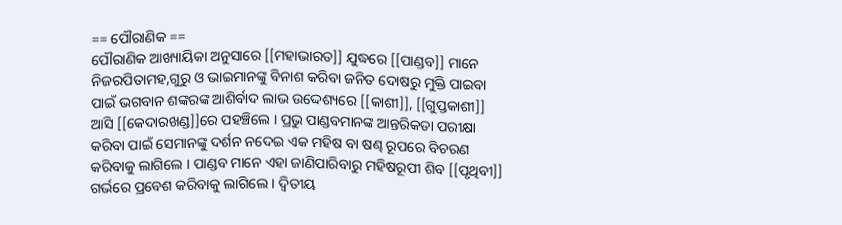== ପୌରାଣିକ ==
ପୌରାଣିକ ଆଖ୍ୟାୟିକା ଅନୁସାରେ [[ମହାଭାରତ]] ଯୁଦ୍ଧରେ [[ପାଣ୍ଡବ]] ମାନେ ନିଜରପିତାମହ,ଗୁରୁ ଓ ଭାଇମାନଙ୍କୁ ବିନାଶ କରିବା ଜନିତ ଦୋଷରୁ ମୁକ୍ତି ପାଇବା ପାଇଁ ଭଗବାନ ଶଙ୍କରଙ୍କ ଆଶିର୍ବାଦ ଲାଭ ଉଦ୍ଦେଶ୍ୟରେ [[କାଶୀ]], [[ଗୁପ୍ତକାଶୀ]] ଆସି [[କେଦାରଖଣ୍ଡ]]ରେ ପହଞ୍ଚିଲେ । ପ୍ରଭୁ ପାଣ୍ଡବମାନଙ୍କ ଆନ୍ତରିକତା ପରୀକ୍ଷା କରିବା ପାଇଁ ସେମାନଙ୍କୁ ଦର୍ଶନ ନଦେଇ ଏକ ମହିଷ ବା ଷଣ୍ଢ ରୂପରେ ବିଚରଣ କରିବାକୁ ଲାଗିଲେ । ପାଣ୍ଡବ ମାନେ ଏହା ଜାଣିପାରିବାରୁ ମହିଷରୂପୀ ଶିବ [[ପୃଥିବୀ]] ଗର୍ଭରେ ପ୍ରବେଶ କରିବାକୁ ଲାଗିଲେ । ଦ୍ଵିତୀୟ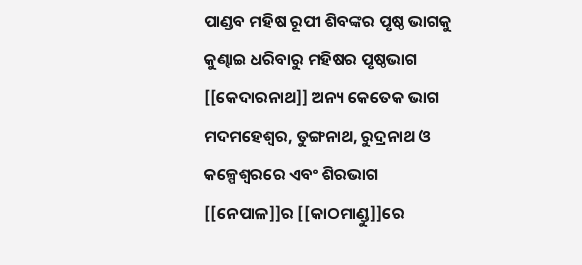ପାଣ୍ଡବ ମହିଷ ରୂପୀ ଶିବଙ୍କର ପୃଷ୍ଠ ଭାଗକୁ କୁଣ୍ଢାଇ ଧରିବାରୁ ମହିଷର ପୃଷ୍ଠଭାଗ [[କେଦାରନାଥ]] ଅନ୍ୟ କେତେକ ଭାଗ ମଦମହେଶ୍ଵର, ତୁଙ୍ଗନାଥ, ରୁଦ୍ରନାଥ ଓ କଳ୍ପେଶ୍ଵରରେ ଏବଂ ଶିରଭାଗ [[ନେପାଳ]]ର [[କାଠମାଣ୍ଡୁ]]ରେ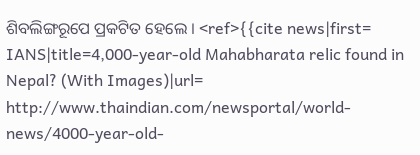ଶିବଲିଙ୍ଗରୂପେ ପ୍ରକଟିତ ହେଲେ । <ref>{{cite news|first= IANS|title=4,000-year-old Mahabharata relic found in Nepal? (With Images)|url= http://www.thaindian.com/newsportal/world-news/4000-year-old-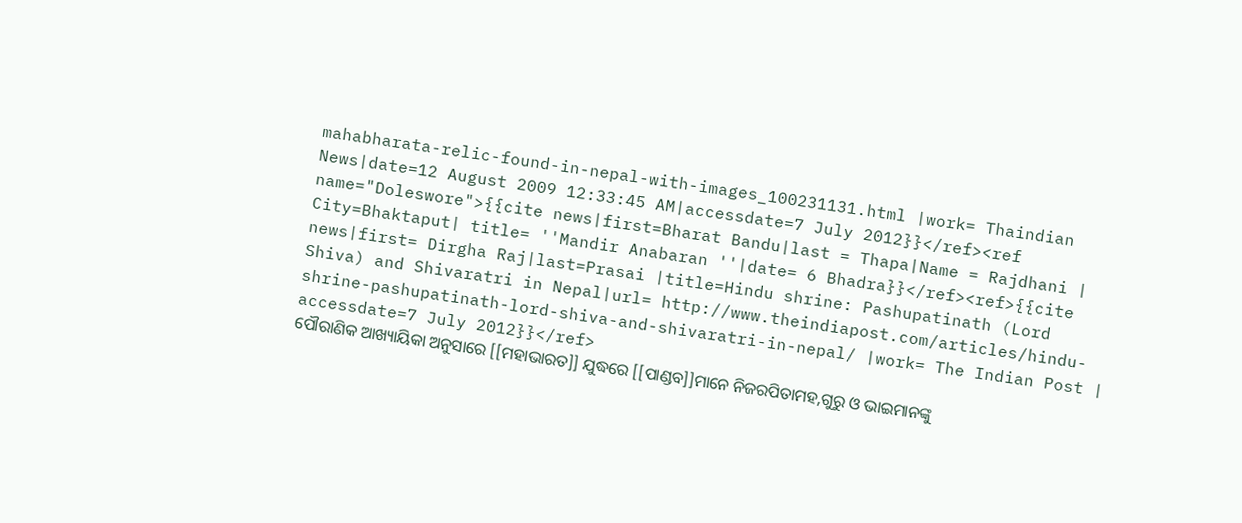mahabharata-relic-found-in-nepal-with-images_100231131.html |work= Thaindian News|date=12 August 2009 12:33:45 AM|accessdate=7 July 2012}}</ref><ref name="Doleswore">{{cite news|first=Bharat Bandu|last = Thapa|Name = Rajdhani | City=Bhaktaput| title= ''Mandir Anabaran ''|date= 6 Bhadra}}</ref><ref>{{cite news|first= Dirgha Raj|last=Prasai |title=Hindu shrine: Pashupatinath (Lord Shiva) and Shivaratri in Nepal|url= http://www.theindiapost.com/articles/hindu-shrine-pashupatinath-lord-shiva-and-shivaratri-in-nepal/ |work= The Indian Post | accessdate=7 July 2012}}</ref>
ପୌରାଣିକ ଆଖ୍ୟାୟିକା ଅନୁସାରେ [[ମହାଭାରତ]] ଯୁଦ୍ଧରେ [[ପାଣ୍ଡବ]]ମାନେ ନିଜରପିତାମହ,ଗୁରୁ ଓ ଭାଇମାନଙ୍କୁ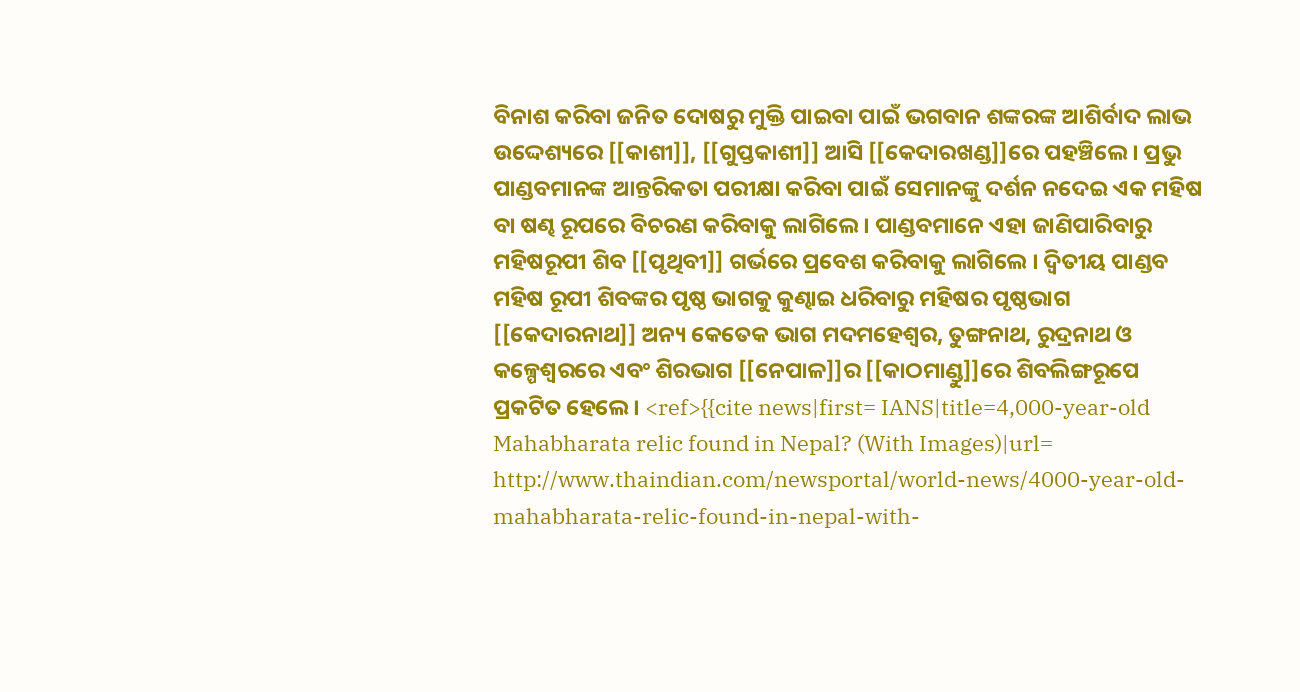ବିନାଶ କରିବା ଜନିତ ଦୋଷରୁ ମୁକ୍ତି ପାଇବା ପାଇଁ ଭଗବାନ ଶଙ୍କରଙ୍କ ଆଶିର୍ବାଦ ଲାଭ ଉଦ୍ଦେଶ୍ୟରେ [[କାଶୀ]], [[ଗୁପ୍ତକାଶୀ]] ଆସି [[କେଦାରଖଣ୍ଡ]]ରେ ପହଞ୍ଚିଲେ । ପ୍ରଭୁ ପାଣ୍ଡବମାନଙ୍କ ଆନ୍ତରିକତା ପରୀକ୍ଷା କରିବା ପାଇଁ ସେମାନଙ୍କୁ ଦର୍ଶନ ନଦେଇ ଏକ ମହିଷ ବା ଷଣ୍ଢ ରୂପରେ ବିଚରଣ କରିବାକୁ ଲାଗିଲେ । ପାଣ୍ଡବମାନେ ଏହା ଜାଣିପାରିବାରୁ ମହିଷରୂପୀ ଶିବ [[ପୃଥିବୀ]] ଗର୍ଭରେ ପ୍ରବେଶ କରିବାକୁ ଲାଗିଲେ । ଦ୍ଵିତୀୟ ପାଣ୍ଡବ ମହିଷ ରୂପୀ ଶିବଙ୍କର ପୃଷ୍ଠ ଭାଗକୁ କୁଣ୍ଢାଇ ଧରିବାରୁ ମହିଷର ପୃଷ୍ଠଭାଗ [[କେଦାରନାଥ]] ଅନ୍ୟ କେତେକ ଭାଗ ମଦମହେଶ୍ଵର, ତୁଙ୍ଗନାଥ, ରୁଦ୍ରନାଥ ଓ କଳ୍ପେଶ୍ଵରରେ ଏବଂ ଶିରଭାଗ [[ନେପାଳ]]ର [[କାଠମାଣ୍ଡୁ]]ରେ ଶିବଲିଙ୍ଗରୂପେ ପ୍ରକଟିତ ହେଲେ । <ref>{{cite news|first= IANS|title=4,000-year-old Mahabharata relic found in Nepal? (With Images)|url= http://www.thaindian.com/newsportal/world-news/4000-year-old-mahabharata-relic-found-in-nepal-with-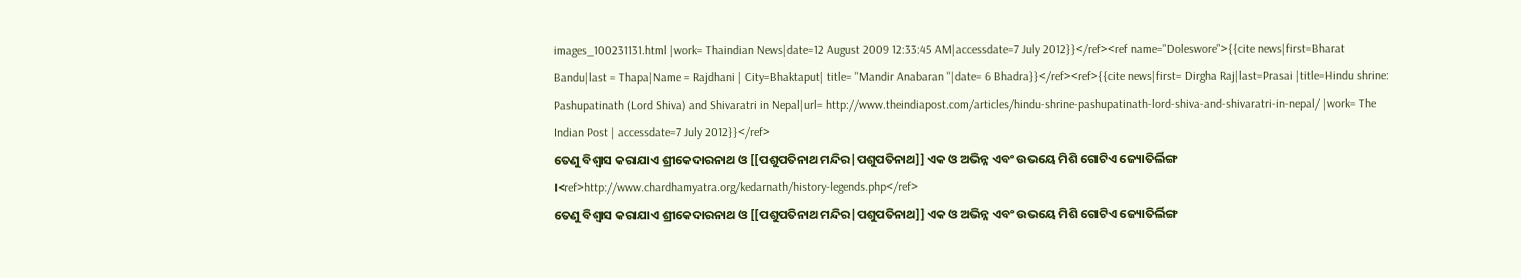images_100231131.html |work= Thaindian News|date=12 August 2009 12:33:45 AM|accessdate=7 July 2012}}</ref><ref name="Doleswore">{{cite news|first=Bharat Bandu|last = Thapa|Name = Rajdhani | City=Bhaktaput| title= ''Mandir Anabaran ''|date= 6 Bhadra}}</ref><ref>{{cite news|first= Dirgha Raj|last=Prasai |title=Hindu shrine: Pashupatinath (Lord Shiva) and Shivaratri in Nepal|url= http://www.theindiapost.com/articles/hindu-shrine-pashupatinath-lord-shiva-and-shivaratri-in-nepal/ |work= The Indian Post | accessdate=7 July 2012}}</ref>
ତେଣୁ ବିଶ୍ଵାସ କରାଯାଏ ଶ୍ରୀକେଦାରନାଥ ଓ [[ପଶୁପତିନାଥ ମନ୍ଦିର|ପଶୁପତିନାଥ]] ଏକ ଓ ଅଭିନ୍ନ ଏବଂ ଉଭୟେ ମିଶି ଗୋଟିଏ ଜ୍ୟୋତିର୍ଲିଙ୍ଗ ।<ref>http://www.chardhamyatra.org/kedarnath/history-legends.php</ref>
ତେଣୁ ବିଶ୍ଵାସ କରାଯାଏ ଶ୍ରୀକେଦାରନାଥ ଓ [[ପଶୁପତିନାଥ ମନ୍ଦିର|ପଶୁପତିନାଥ]] ଏକ ଓ ଅଭିନ୍ନ ଏବଂ ଉଭୟେ ମିଶି ଗୋଟିଏ ଜ୍ୟୋତିର୍ଲିଙ୍ଗ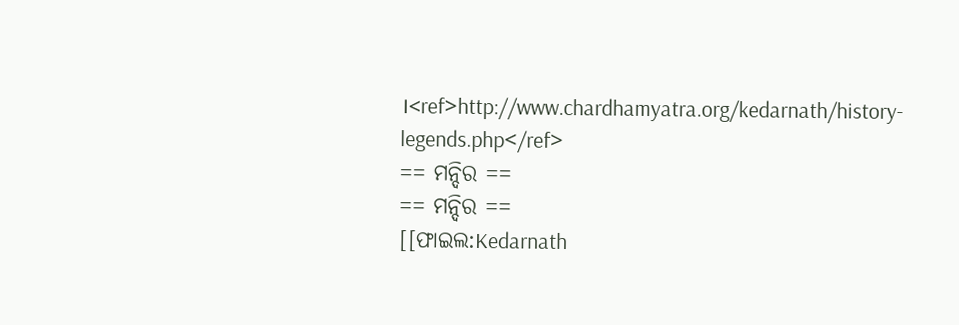।<ref>http://www.chardhamyatra.org/kedarnath/history-legends.php</ref>
== ମନ୍ଦିର ==
== ମନ୍ଦିର ==
[[ଫାଇଲ:Kedarnath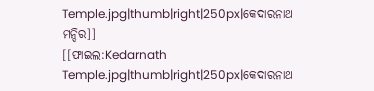Temple.jpg|thumb|right|250px|କେଦାରନାଥ ମନ୍ଦିର]]
[[ଫାଇଲ:Kedarnath Temple.jpg|thumb|right|250px|କେଦାରନାଥ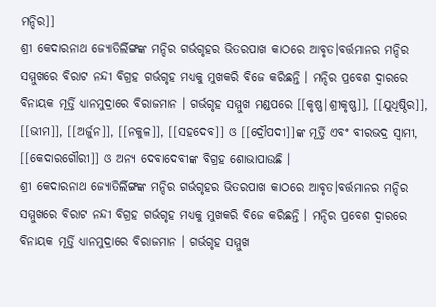ମନ୍ଦିର]]
ଶ୍ରୀ କେଦାରନାଥ ଜ୍ୟୋତିର୍ଲିଙ୍ଗଙ୍କ ମନ୍ଦିର ଗର୍ଭଗୃହର ଭିତରପାଖ କାଠରେ ଆବୃତ।ବର୍ତ୍ତମାନର ମନ୍ଦିର ସମ୍ମୁଖରେ ବିରାଟ ନନ୍ଦୀ ବିଗ୍ରହ ଗର୍ଭଗୃହ ମଧ୍ୟକୁ ମୁଖକରି ବିଜେ କରିଛନ୍ତି । ମନ୍ଦିର ପ୍ରବେଶ ଦ୍ଵାରରେ ବିନାୟକ ମୂର୍ତ୍ତି ଧ୍ୟାନମୁଦ୍ରାରେ ବିରାଜମାନ । ଗର୍ଭଗୃହ ସମ୍ମୁଖ ମଣ୍ଡପରେ [[କୃଷ୍ଣ|ଶ୍ରୀକୃଷ୍ଣ]], [[ଯୁଧିଷ୍ଠିର]], [[ଭୀମ]], [[ଅର୍ଜୁନ]], [[ନକୁଳ]], [[ସହଦେବ]] ଓ [[ଦ୍ରୌପଦୀ]]ଙ୍କ ମୂର୍ତ୍ତି ଏବଂ ବୀରଭଦ୍ର ସ୍ଵାମୀ, [[କେଦାରଗୌରୀ]] ଓ ଅନ୍ୟ ଦେବାଦେବୀଙ୍କ ବିଗ୍ରହ ଶୋଭାପାଉଛି ।
ଶ୍ରୀ କେଦାରନାଥ ଜ୍ୟୋତିର୍ଲିଙ୍ଗଙ୍କ ମନ୍ଦିର ଗର୍ଭଗୃହର ଭିତରପାଖ କାଠରେ ଆବୃତ।ବର୍ତ୍ତମାନର ମନ୍ଦିର ସମ୍ମୁଖରେ ବିରାଟ ନନ୍ଦୀ ବିଗ୍ରହ ଗର୍ଭଗୃହ ମଧ୍ୟକୁ ମୁଖକରି ବିଜେ କରିଛନ୍ତି । ମନ୍ଦିର ପ୍ରବେଶ ଦ୍ଵାରରେ ବିନାୟକ ମୂର୍ତ୍ତି ଧ୍ୟାନମୁଦ୍ରାରେ ବିରାଜମାନ । ଗର୍ଭଗୃହ ସମ୍ମୁଖ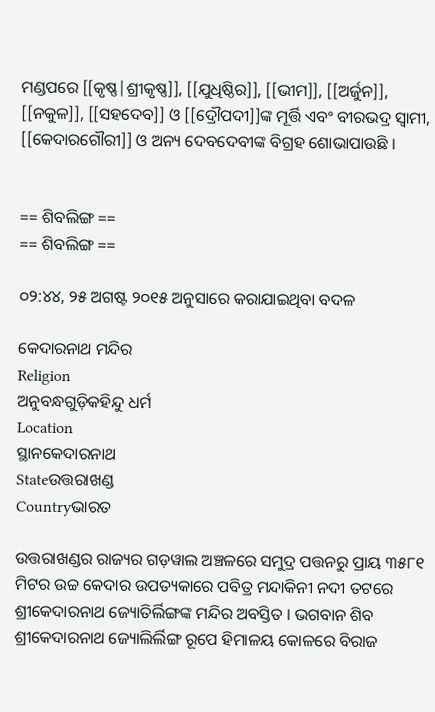ମଣ୍ଡପରେ [[କୃଷ୍ଣ|ଶ୍ରୀକୃଷ୍ଣ]], [[ଯୁଧିଷ୍ଠିର]], [[ଭୀମ]], [[ଅର୍ଜୁନ]], [[ନକୁଳ]], [[ସହଦେବ]] ଓ [[ଦ୍ରୌପଦୀ]]ଙ୍କ ମୂର୍ତ୍ତି ଏବଂ ବୀରଭଦ୍ର ସ୍ଵାମୀ, [[କେଦାରଗୌରୀ]] ଓ ଅନ୍ୟ ଦେବଦେବୀଙ୍କ ବିଗ୍ରହ ଶୋଭାପାଉଛି ।


== ଶିବଲିଙ୍ଗ ==
== ଶିବଲିଙ୍ଗ ==

୦୨:୪୪, ୨୫ ଅଗଷ୍ଟ ୨୦୧୫ ଅନୁସାରେ କରାଯାଇଥିବା ବଦଳ

କେଦାରନାଥ ମନ୍ଦିର
Religion
ଅନୁବନ୍ଧଗୁଡ଼ିକହିନ୍ଦୁ ଧର୍ମ
Location
ସ୍ଥାନକେଦାରନାଥ
Stateଉତ୍ତରାଖଣ୍ଡ
Countryଭାରତ

ଉତ୍ତରାଖଣ୍ଡର ରାଜ୍ୟର ଗଡ଼ୱାଲ ଅଞ୍ଚଳରେ ସମୁଦ୍ର ପତ୍ତନରୁ ପ୍ରାୟ ୩୫୮୧ ମିଟର ଉଚ୍ଚ କେଦାର ଉପତ୍ୟକାରେ ପବିତ୍ର ମନ୍ଦାକିନୀ ନଦୀ ତଟରେ ଶ୍ରୀକେଦାରନାଥ ଜ୍ୟୋତିର୍ଲିଙ୍ଗଙ୍କ ମନ୍ଦିର ଅବସ୍ତିତ । ଭଗବାନ ଶିବ ଶ୍ରୀକେଦାରନାଥ ଜ୍ୟୋଲିର୍ଲିଙ୍ଗ ରୂପେ ହିମାଳୟ କୋଳରେ ବିରାଜ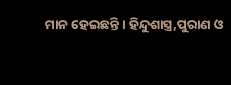ମାନ ହେଇଛନ୍ତି । ହିନ୍ଦୁଶାସ୍ତ୍ର,ପୁରାଣ ଓ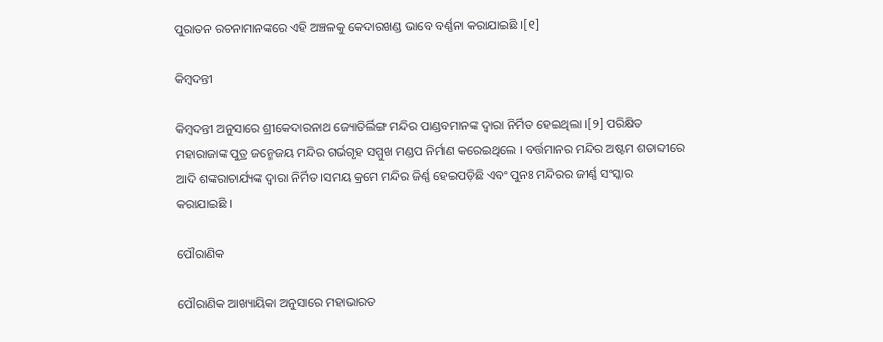ପୁରାତନ ରଚନାମାନଙ୍କରେ ଏହି ଅଞ୍ଚଳକୁ କେଦାରଖଣ୍ଡ ଭାବେ ବର୍ଣ୍ଣନା କରାଯାଇଛି ।[୧]

କିମ୍ବଦନ୍ତୀ

କିମ୍ବଦନ୍ତୀ ଅନୁସାରେ ଶ୍ରୀକେଦାରନାଥ ଜ୍ୟୋତିର୍ଲିଙ୍ଗ ମନ୍ଦିର ପାଣ୍ଡବମାନଙ୍କ ଦ୍ଵାରା ନିର୍ମିତ ହେଇଥିଲା ।[୨] ପରିକ୍ଷିତ ମହାରାଜାଙ୍କ ପୁତ୍ର ଜନ୍ମେଜୟ ମନ୍ଦିର ଗର୍ଭଗୃହ ସମ୍ମୁଖ ମଣ୍ଡପ ନିର୍ମାଣ କରେଇଥିଲେ । ବର୍ତ୍ତମାନର ମନ୍ଦିର ଅଷ୍ଟମ ଶତାବ୍ଦୀରେ ଆଦି ଶଙ୍କରାଚାର୍ଯ୍ୟଙ୍କ ଦ୍ଵାରା ନିର୍ମିତ ।ସମୟ କ୍ରମେ ମନ୍ଦିର ଜିର୍ଣ୍ଣ ହେଇପଡ଼ିଛି ଏବଂ ପୁନଃ ମନ୍ଦିରର ଜୀର୍ଣ୍ଣ ସଂସ୍କାର କରାଯାଇଛି ।

ପୌରାଣିକ

ପୌରାଣିକ ଆଖ୍ୟାୟିକା ଅନୁସାରେ ମହାଭାରତ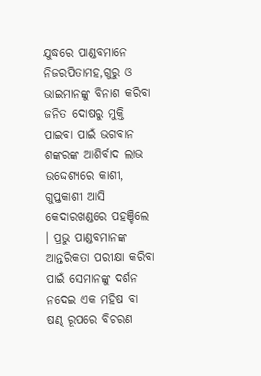ଯୁଦ୍ଧରେ ପାଣ୍ଡବମାନେ ନିଜରପିତାମହ,ଗୁରୁ ଓ ଭାଇମାନଙ୍କୁ ବିନାଶ କରିବା ଜନିତ ଦୋଷରୁ ମୁକ୍ତି ପାଇବା ପାଇଁ ଭଗବାନ ଶଙ୍କରଙ୍କ ଆଶିର୍ବାଦ ଲାଭ ଉଦ୍ଦେଶ୍ୟରେ କାଶୀ, ଗୁପ୍ତକାଶୀ ଆସି କେଦାରଖଣ୍ଡରେ ପହଞ୍ଚିଲେ । ପ୍ରଭୁ ପାଣ୍ଡବମାନଙ୍କ ଆନ୍ତରିକତା ପରୀକ୍ଷା କରିବା ପାଇଁ ସେମାନଙ୍କୁ ଦର୍ଶନ ନଦେଇ ଏକ ମହିଷ ବା ଷଣ୍ଢ ରୂପରେ ବିଚରଣ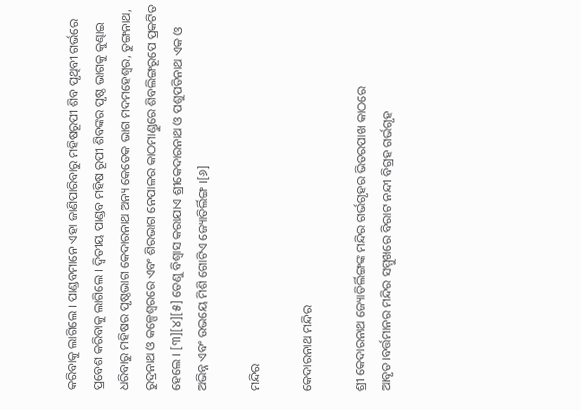କରିବାକୁ ଲାଗିଲେ । ପାଣ୍ଡବମାନେ ଏହା ଜାଣିପାରିବାରୁ ମହିଷରୂପୀ ଶିବ ପୃଥିବୀ ଗର୍ଭରେ ପ୍ରବେଶ କରିବାକୁ ଲାଗିଲେ । ଦ୍ଵିତୀୟ ପାଣ୍ଡବ ମହିଷ ରୂପୀ ଶିବଙ୍କର ପୃଷ୍ଠ ଭାଗକୁ କୁଣ୍ଢାଇ ଧରିବାରୁ ମହିଷର ପୃଷ୍ଠଭାଗ କେଦାରନାଥ ଅନ୍ୟ କେତେକ ଭାଗ ମଦମହେଶ୍ଵର, ତୁଙ୍ଗନାଥ, ରୁଦ୍ରନାଥ ଓ କଳ୍ପେଶ୍ଵରରେ ଏବଂ ଶିରଭାଗ ନେପାଳର କାଠମାଣ୍ଡୁରେ ଶିବଲିଙ୍ଗରୂପେ ପ୍ରକଟିତ ହେଲେ । [୩][୪][୫] ତେଣୁ ବିଶ୍ଵାସ କରାଯାଏ ଶ୍ରୀକେଦାରନାଥ ଓ ପଶୁପତିନାଥ ଏକ ଓ ଅଭିନ୍ନ ଏବଂ ଉଭୟେ ମିଶି ଗୋଟିଏ ଜ୍ୟୋତିର୍ଲିଙ୍ଗ ।[୬]

ମନ୍ଦିର

କେଦାରନାଥ ମନ୍ଦିର

ଶ୍ରୀ କେଦାରନାଥ ଜ୍ୟୋତିର୍ଲିଙ୍ଗଙ୍କ ମନ୍ଦିର ଗର୍ଭଗୃହର ଭିତରପାଖ କାଠରେ ଆବୃତ।ବର୍ତ୍ତମାନର ମନ୍ଦିର ସମ୍ମୁଖରେ ବିରାଟ ନନ୍ଦୀ ବିଗ୍ରହ ଗର୍ଭଗୃହ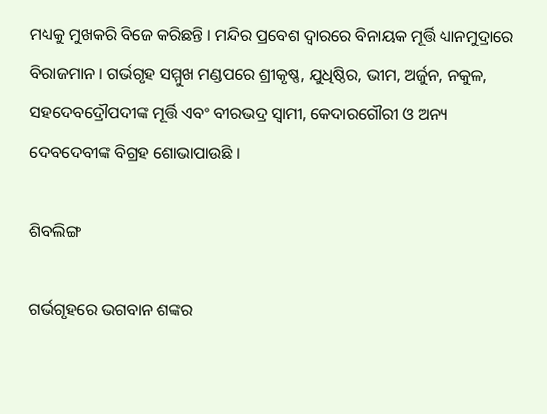ମଧ୍ୟକୁ ମୁଖକରି ବିଜେ କରିଛନ୍ତି । ମନ୍ଦିର ପ୍ରବେଶ ଦ୍ଵାରରେ ବିନାୟକ ମୂର୍ତ୍ତି ଧ୍ୟାନମୁଦ୍ରାରେ ବିରାଜମାନ । ଗର୍ଭଗୃହ ସମ୍ମୁଖ ମଣ୍ଡପରେ ଶ୍ରୀକୃଷ୍ଣ, ଯୁଧିଷ୍ଠିର, ଭୀମ, ଅର୍ଜୁନ, ନକୁଳ, ସହଦେବଦ୍ରୌପଦୀଙ୍କ ମୂର୍ତ୍ତି ଏବଂ ବୀରଭଦ୍ର ସ୍ଵାମୀ, କେଦାରଗୌରୀ ଓ ଅନ୍ୟ ଦେବଦେବୀଙ୍କ ବିଗ୍ରହ ଶୋଭାପାଉଛି ।

ଶିବଲିଙ୍ଗ

ଗର୍ଭଗୃହରେ ଭଗବାନ ଶଙ୍କର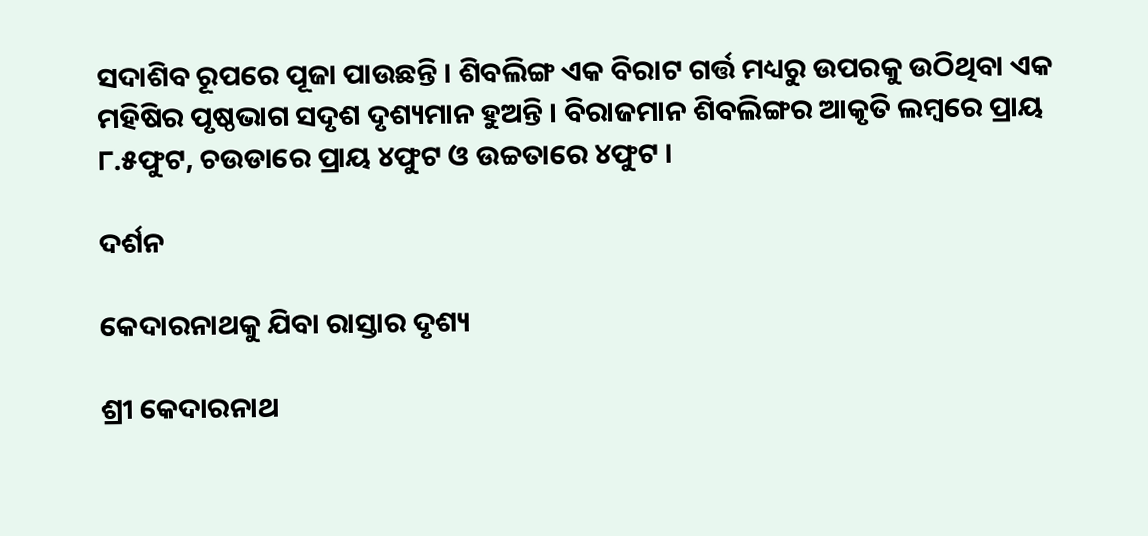ସଦାଶିବ ରୂପରେ ପୂଜା ପାଉଛନ୍ତି । ଶିବଲିଙ୍ଗ ଏକ ବିରାଟ ଗର୍ତ୍ତ ମଧ୍ୟରୁ ଉପରକୁ ଉଠିଥିବା ଏକ ମହିଷିର ପୃଷ୍ଠଭାଗ ସଦୃଶ ଦୃଶ୍ୟମାନ ହୁଅନ୍ତି । ବିରାଜମାନ ଶିବଲିଙ୍ଗର ଆକୃତି ଲମ୍ବରେ ପ୍ରାୟ ୮.୫ଫୁଟ, ଚଉଡାରେ ପ୍ରାୟ ୪ଫୁଟ ଓ ଉଚ୍ଚତାରେ ୪ଫୁଟ ।

ଦର୍ଶନ

କେଦାରନାଥକୁ ଯିବା ରାସ୍ତାର ଦୃଶ୍ୟ

ଶ୍ରୀ କେଦାରନାଥ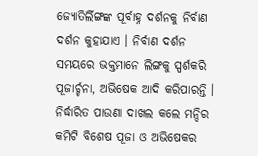ଜ୍ୟୋତିର୍ଲିଙ୍ଗଙ୍କ ପୂର୍ବାହ୍ନ ଦର୍ଶନକୁ ନିର୍ବାଣ ଦର୍ଶନ କୁହାଯାଏ । ନିର୍ବାଣ ଦର୍ଶନ ସମୟରେ ଭକ୍ତମାନେ ଲିଙ୍ଗକୁ ସ୍ପର୍ଶକରି ପୂଜାର୍ଚ୍ଚନା, ଅଭିଷେକ ଆଦି କରିପାରନ୍ତି । ନିର୍ଦ୍ଧାରିତ ପାଉଣା ଦାଖଲ କଲେ ମନ୍ଦିର କମିଟି ବିଶେଷ ପୂଜା ଓ ଅଭିଷେକର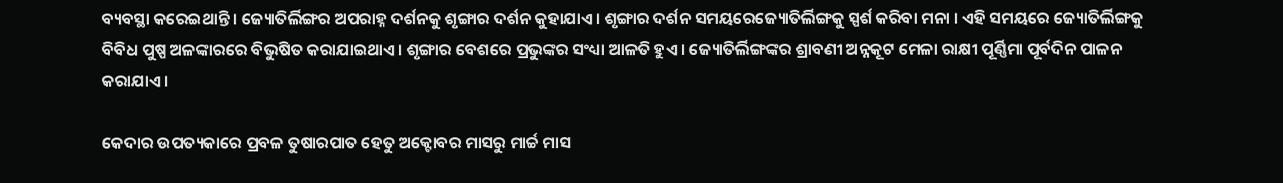ବ୍ୟବସ୍ଥା କରେଇଥାନ୍ତି । ଜ୍ୟୋତିର୍ଲିଙ୍ଗର ଅପରାହ୍ନ ଦର୍ଶନକୁ ଶୃଙ୍ଗାର ଦର୍ଶନ କୁହାଯାଏ । ଶୃଙ୍ଗାର ଦର୍ଶନ ସମୟରେଜ୍ୟୋତିର୍ଲିଙ୍ଗକୁ ସ୍ପର୍ଶ କରିବା ମନା । ଏହି ସମୟରେ ଜ୍ୟୋତିର୍ଲିଙ୍ଗକୁ ବିବିଧ ପୁଷ୍ପ ଅଳଙ୍କାରରେ ବିଭୁଷିତ କରାଯାଇଥାଏ । ଶୃଙ୍ଗାର ବେଶରେ ପ୍ରଭୁଙ୍କର ସଂଧ୍ୟା ଆଳତି ହୁଏ । ଜ୍ୟୋତିର୍ଲିଙ୍ଗଙ୍କର ଶ୍ରାବଣୀ ଅନ୍ନକୂଟ ମେଳା ରାକ୍ଷୀ ପୂର୍ଣ୍ଣିମା ପୂର୍ବଦିନ ପାଳନ କରାଯାଏ ।

କେଦାର ଉପତ୍ୟକାରେ ପ୍ରବଳ ତୁଷାରପାତ ହେତୁ ଅକ୍ଟୋବର ମାସରୁ ମାର୍ଚ୍ଚ ମାସ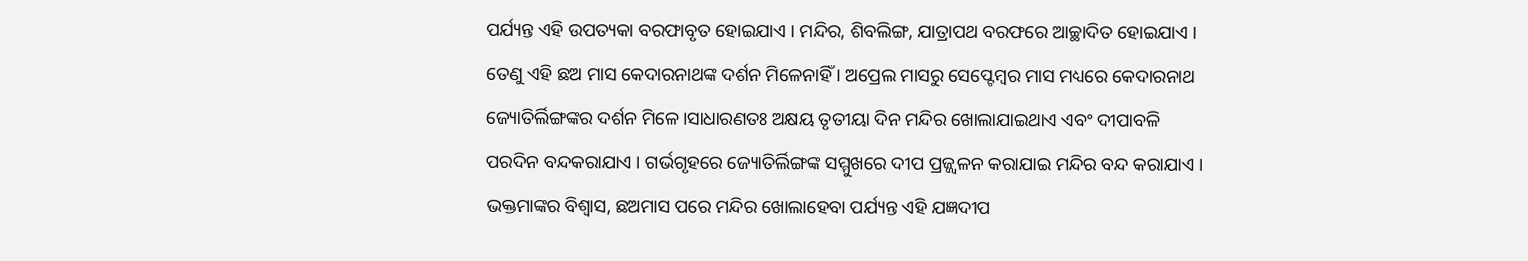ପର୍ଯ୍ୟନ୍ତ ଏହି ଉପତ୍ୟକା ବରଫାବୃତ ହୋଇଯାଏ । ମନ୍ଦିର, ଶିବଲିଙ୍ଗ, ଯାତ୍ରାପଥ ବରଫରେ ଆଚ୍ଛାଦିତ ହୋଇଯାଏ । ତେଣୁ ଏହି ଛଅ ମାସ କେଦାରନାଥଙ୍କ ଦର୍ଶନ ମିଳେନାହିଁ । ଅପ୍ରେଲ ମାସରୁ ସେପ୍ଟେମ୍ବର ମାସ ମଧ୍ୟରେ କେଦାରନାଥ ଜ୍ୟୋତିର୍ଲିଙ୍ଗଙ୍କର ଦର୍ଶନ ମିଳେ।ସାଧାରଣତଃ ଅକ୍ଷୟ ତୃତୀୟା ଦିନ ମନ୍ଦିର ଖୋଲାଯାଇଥାଏ ଏବଂ ଦୀପାବଳି ପରଦିନ ବନ୍ଦକରାଯାଏ । ଗର୍ଭଗୃହରେ ଜ୍ୟୋତିର୍ଲିଙ୍ଗଙ୍କ ସମ୍ମୁଖରେ ଦୀପ ପ୍ରଜ୍ଜ୍ଵଳନ କରାଯାଇ ମନ୍ଦିର ବନ୍ଦ କରାଯାଏ । ଭକ୍ତମାଙ୍କର ବିଶ୍ଵାସ, ଛଅମାସ ପରେ ମନ୍ଦିର ଖୋଲାହେବା ପର୍ଯ୍ୟନ୍ତ ଏହି ଯଜ୍ଞଦୀପ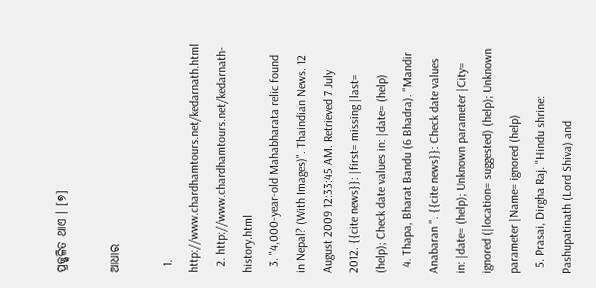ପ୍ରଜ୍ଜ୍ଵଳିତ ଥାଏ । [୭]

ଆଧାର

  1. http://www.chardhamtours.net/kedarnath.html
  2. http://www.chardhamtours.net/kedarnath-history.html
  3. "4,000-year-old Mahabharata relic found in Nepal? (With Images)". Thaindian News. 12 August 2009 12:33:45 AM. Retrieved 7 July 2012. {{cite news}}: |first= missing |last= (help); Check date values in: |date= (help)
  4. Thapa, Bharat Bandu (6 Bhadra). "Mandir Anabaran ". {{cite news}}: Check date values in: |date= (help); Unknown parameter |City= ignored (|location= suggested) (help); Unknown parameter |Name= ignored (help)
  5. Prasai, Dirgha Raj. "Hindu shrine: Pashupatinath (Lord Shiva) and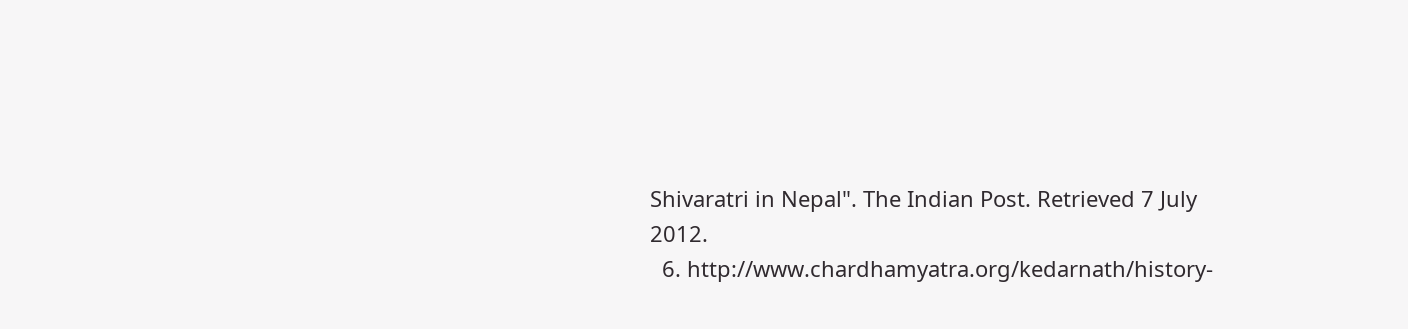Shivaratri in Nepal". The Indian Post. Retrieved 7 July 2012.
  6. http://www.chardhamyatra.org/kedarnath/history-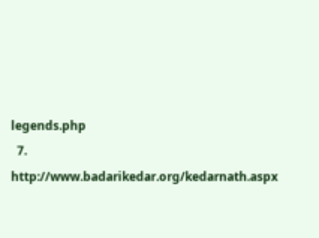legends.php
  7. http://www.badarikedar.org/kedarnath.aspx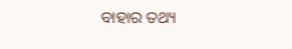ବାହାର ତଥ୍ୟ